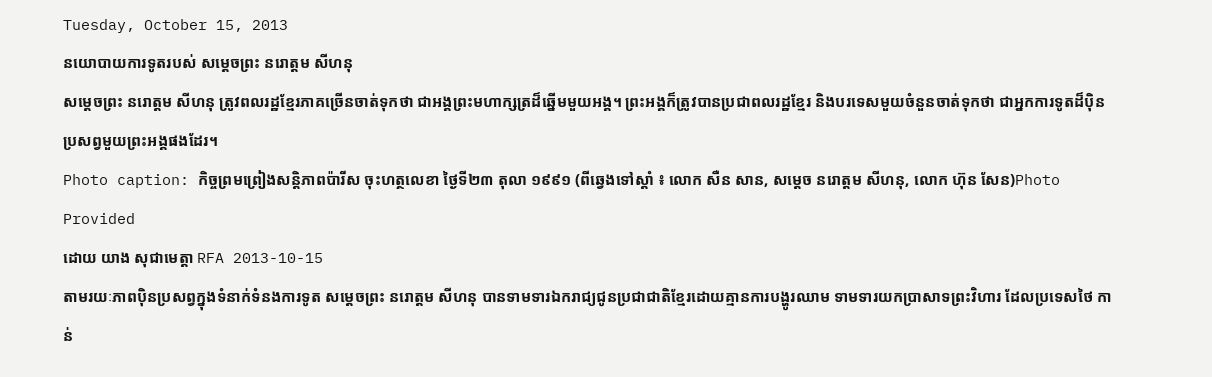Tuesday, October 15, 2013
នយោបាយការទូតរបស់ សម្ដេចព្រះ នរោត្ដម សីហនុ
សម្ដេចព្រះ នរោត្តម សីហនុ ត្រូវពលរដ្ឋខ្មែរភាគច្រើនចាត់ទុកថា ជាអង្គព្រះមហាក្សត្រដ៏ឆ្នើមមួយអង្គ។ ព្រះអង្គក៏ត្រូវបានប្រជាពលរដ្ឋខ្មែរ និងបរទេសមួយចំនួនចាត់ទុកថា ជាអ្នកការទូតដ៏ប៉ិនប្រសព្វមួយព្រះអង្គផងដែរ។
Photo caption: កិច្ចព្រមព្រៀងសន្តិភាពប៉ារីស ចុះហត្ថលេខា ថ្ងៃទី២៣ តុលា ១៩៩១ (ពីឆ្វេងទៅស្ដាំ ៖ លោក សឺន សាន, សម្ដេច នរោត្តម សីហនុ, លោក ហ៊ុន សែន)Photo Provided
ដោយ យាង សុជាមេត្តា RFA 2013-10-15
តាមរយៈភាពប៉ិនប្រសព្វក្នុងទំនាក់ទំនងការទូត សម្ដេចព្រះ នរោត្តម សីហនុ បានទាមទារឯករាជ្យជូនប្រជាជាតិខ្មែរដោយគ្មានការបង្ហូរឈាម ទាមទារយកប្រាសាទព្រះវិហារ ដែលប្រទេសថៃ កាន់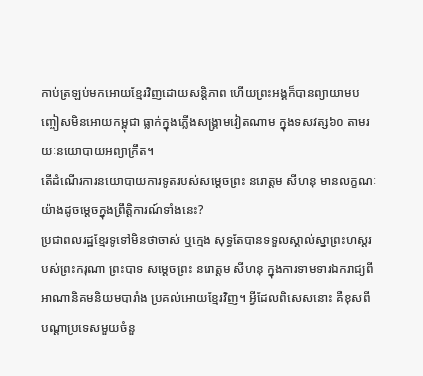កាប់ត្រឡប់មកអោយខ្មែរវិញដោយសន្តិភាព ហើយព្រះអង្គក៏បានព្យាយាមបញ្ចៀសមិនអោយកម្ពុជា ធ្លាក់ក្នុងភ្លើងសង្គ្រាមវៀតណាម ក្នុងទសវត្ស៦០ តាមរយៈនយោបាយអព្យាក្រឹត។
តើដំណើរការនយោបាយការទូតរបស់សម្ដេចព្រះ នរោត្តម សីហនុ មានលក្ខណៈយ៉ាងដូចម្តេចក្នុងព្រឹត្តិការណ៍ទាំងនេះ?
ប្រជាពលរដ្ឋខ្មែរទូទៅមិនថាចាស់ ឬក្មេង សុទ្ធតែបានទទួលស្គាល់ស្នាព្រះហស្តរបស់ព្រះករុណា ព្រះបាទ សម្ដេចព្រះ នរោត្តម សីហនុ ក្នុងការទាមទារឯករាជ្យពីអាណានិគមនិយមបារាំង ប្រគល់អោយខ្មែរវិញ។ អ្វីដែលពិសេសនោះ គឺខុសពីបណ្ដាប្រទេសមួយចំនួ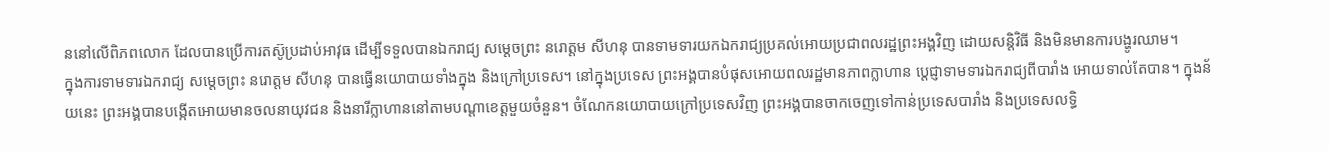ននៅលើពិភពលោក ដែលបានប្រើការតស៊ូប្រដាប់អាវុធ ដើម្បីទទួលបានឯករាជ្យ សម្ដេចព្រះ នរោត្តម សីហនុ បានទាមទារយកឯករាជ្យប្រគល់អោយប្រជាពលរដ្ឋព្រះអង្គវិញ ដោយសន្តិវិធី និងមិនមានការបង្ហូរឈាម។
ក្នុងការទាមទារឯករាជ្យ សម្ដេចព្រះ នរោត្តម សីហនុ បានធ្វើនយោបាយទាំងក្នុង និងក្រៅប្រទេស។ នៅក្នុងប្រទេស ព្រះអង្គបានបំផុសអោយពលរដ្ឋមានភាពក្លាហាន ប្ដេជ្ញាទាមទារឯករាជ្យពីបារាំង អោយទាល់តែបាន។ ក្នុងន័យនេះ ព្រះអង្គបានបង្កើតអោយមានចលនាយុវជន និងនារីក្លាហាននៅតាមបណ្ដាខេត្តមួយចំនួន។ ចំណែកនយោបាយក្រៅប្រទេសវិញ ព្រះអង្គបានចាកចេញទៅកាន់ប្រទេសបារាំង និងប្រទេសលទ្ធិ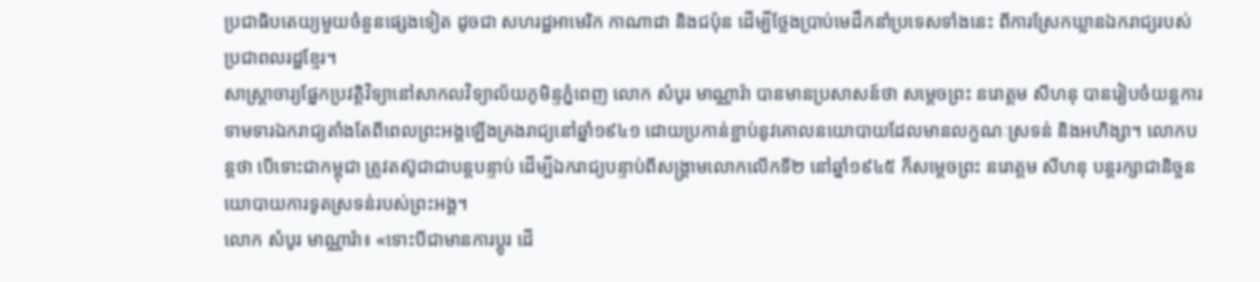ប្រជាធិបតេយ្យមួយចំនួនផ្សេងទៀត ដូចជា សហរដ្ឋអាមេរិក កាណាដា និងជប៉ុន ដើម្បីថ្លែងប្រាប់មេដឹកនាំប្រទេសទាំងនេះ ពីការស្រែកឃ្លានឯករាជ្យរបស់ប្រជាពលរដ្ឋខ្មែរ។
សាស្ត្រាចារ្យផ្នែកប្រវត្តិវិទ្យានៅសាកលវិទ្យាល័យភូមិន្ទភ្នំពេញ លោក សំបូរ មាណ្ណារ៉ា បានមានប្រសាសន៍ថា សម្ដេចព្រះ នរោត្តម សីហនុ បានរៀបចំយន្តការទាមទារឯករាជ្យតាំងតែពីពេលព្រះអង្គឡើងគ្រងរាជ្យនៅឆ្នាំ១៩៤១ ដោយប្រកាន់ខ្ជាប់នូវគោលនយោបាយដែលមានលក្ខណៈស្រទន់ និងអហិង្សា។ លោកបន្តថា បើទោះជាកម្ពុជា ត្រូវតស៊ូជាជាបន្តបន្ទាប់ ដើម្បីឯករាជ្យបន្ទាប់ពីសង្គ្រាមលោកលើកទី២ នៅឆ្នាំ១៩៤៥ ក៏សម្ដេចព្រះ នរោត្តម សីហនុ បន្តរក្សាជានិច្ចនយោបាយការទូតស្រទន់របស់ព្រះអង្គ។
លោក សំបូរ មាណ្ណារ៉ា៖ «ទោះបីជាមានការប្ដូរ ដើ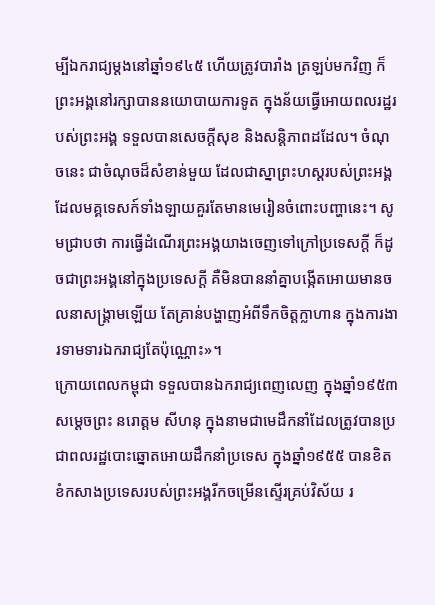ម្បីឯករាជ្យម្តងនៅឆ្នាំ១៩៤៥ ហើយត្រូវបារាំង ត្រឡប់មកវិញ ក៏ព្រះអង្គនៅរក្សាបាននយោបាយការទូត ក្នុងន័យធ្វើអោយពលរដ្ឋរបស់ព្រះអង្គ ទទួលបានសេចក្តីសុខ និងសន្តិភាពដដែល។ ចំណុចនេះ ជាចំណុចដ៏សំខាន់មួយ ដែលជាស្នាព្រះហស្តរបស់ព្រះអង្គ ដែលមគ្គទេសក៍ទាំងឡាយគួរតែមានមេរៀនចំពោះបញ្ហានេះ។ សូមជ្រាបថា ការធ្វើដំណើរព្រះអង្គយាងចេញទៅក្រៅប្រទេសក្តី ក៏ដូចជាព្រះអង្គនៅក្នុងប្រទេសក្តី គឺមិនបាននាំគ្នាបង្កើតអោយមានចលនាសង្គ្រាមឡើយ តែគ្រាន់បង្ហាញអំពីទឹកចិត្តក្លាហាន ក្នុងការងារទាមទារឯករាជ្យតែប៉ុណ្ណោះ»។
ក្រោយពេលកម្ពុជា ទទួលបានឯករាជ្យពេញលេញ ក្នុងឆ្នាំ១៩៥៣ សម្ដេចព្រះ នរោត្តម សីហនុ ក្នុងនាមជាមេដឹកនាំដែលត្រូវបានប្រជាពលរដ្ឋបោះឆ្នោតអោយដឹកនាំប្រទេស ក្នុងឆ្នាំ១៩៥៥ បានខិតខំកសាងប្រទេសរបស់ព្រះអង្គរីកចម្រើនស្ទើរគ្រប់វិស័យ រ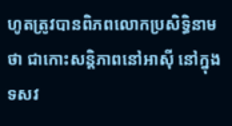ហូតត្រូវបានពិភពលោកប្រសិទ្ធិនាមថា ជាកោះសន្តិភាពនៅអាស៊ី នៅក្នុងទសវ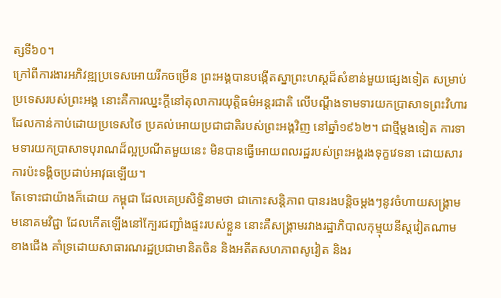ត្សទី៦០។
ក្រៅពីការងារអភិវឌ្ឍប្រទេសអោយរីកចម្រើន ព្រះអង្គបានបង្កើតស្នាព្រះហស្តដ៏សំខាន់មួយផ្សេងទៀត សម្រាប់ប្រទេសរបស់ព្រះអង្គ នោះគឺការឈ្នះក្តីនៅតុលាការយុត្តិធម៌អន្តរជាតិ លើបណ្ដឹងទាមទារយកប្រាសាទព្រះវិហារ ដែលកាន់កាប់ដោយប្រទេសថៃ ប្រគល់អោយប្រជាជាតិរបស់ព្រះអង្គវិញ នៅឆ្នាំ១៩៦២។ ជាថ្មីម្តងទៀត ការទាមទារយកប្រាសាទបុរាណដ៏ល្អប្រណីតមួយនេះ មិនបានធ្វើអោយពលរដ្ឋរបស់ព្រះអង្គរងទុក្ខវេទនា ដោយសារការប៉ះទង្គិចប្រដាប់អាវុធឡើយ។
តែទោះជាយ៉ាងក៏ដោយ កម្ពុជា ដែលគេប្រសិទ្ធិនាមថា ជាកោះសន្តិភាព បានរងបន្តិចម្តងៗនូវចំហាយសង្គ្រាមមនោគមវិជ្ជា ដែលកើតឡើងនៅក្បែរជញ្ជាំងផ្ទះរបស់ខ្លួន នោះគឺសង្គ្រាមរវាងរដ្ឋាភិបាលកុម្មុយនីស្តវៀតណាមខាងជើង គាំទ្រដោយសាធារណរដ្ឋប្រជាមានិតចិន និងអតីតសហភាពសូវៀត និងរ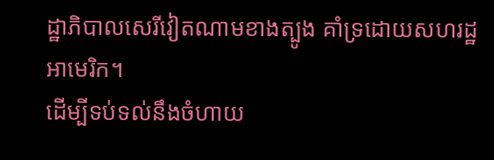ដ្ឋាភិបាលសេរីវៀតណាមខាងត្បូង គាំទ្រដោយសហរដ្ឋអាមេរិក។
ដើម្បីទប់ទល់នឹងចំហាយ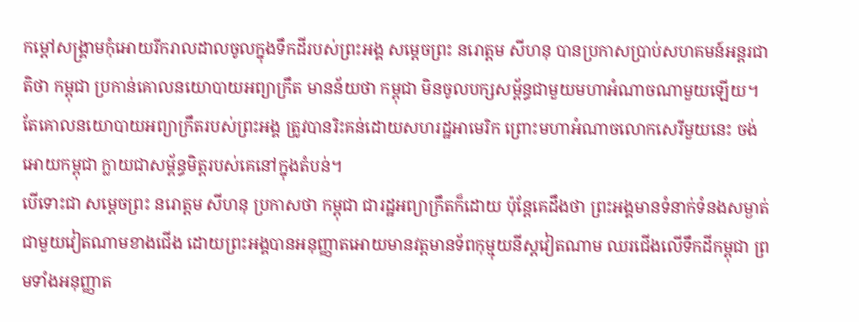កម្ដៅសង្គ្រាមកុំអោយរីករាលដាលចូលក្នុងទឹកដីរបស់ព្រះអង្គ សម្ដេចព្រះ នរោត្តម សីហនុ បានប្រកាសប្រាប់សហគមន៍អន្តរជាតិថា កម្ពុជា ប្រកាន់គោលនយោបាយអព្យាក្រឹត មានន័យថា កម្ពុជា មិនចូលបក្សសម្ព័ន្ធជាមួយមហាអំណាចណាមួយឡើយ។ តែគោលនយោបាយអព្យាក្រឹតរបស់ព្រះអង្គ ត្រូវបានរិះគន់ដោយសហរដ្ឋអាមេរិក ព្រោះមហាអំណាចលោកសេរីមួយនេះ ចង់អោយកម្ពុជា ក្លាយជាសម្ព័ន្ធមិត្តរបស់គេនៅក្នុងតំបន់។
បើទោះជា សម្ដេចព្រះ នរោត្តម សីហនុ ប្រកាសថា កម្ពុជា ជារដ្ឋអព្យាក្រឹតក៏ដោយ ប៉ុន្តែគេដឹងថា ព្រះអង្គមានទំនាក់ទំនងសម្ងាត់ជាមួយវៀតណាមខាងជើង ដោយព្រះអង្គបានអនុញ្ញាតអោយមានវត្តមានទ័ពកុម្មុយនីស្តវៀតណាម ឈរជើងលើទឹកដីកម្ពុជា ព្រមទាំងអនុញ្ញាត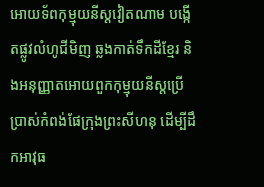អោយទ័ពកុម្មុយនីស្តវៀតណាម បង្កើតផ្លូវលំហូជីមិញ ឆ្លងកាត់ទឹកដីខ្មែរ និងអនុញ្ញាតអោយពួកកុម្មុយនីស្តប្រើប្រាស់កំពង់ផែក្រុងព្រះសីហនុ ដើម្បីដឹកអាវុធ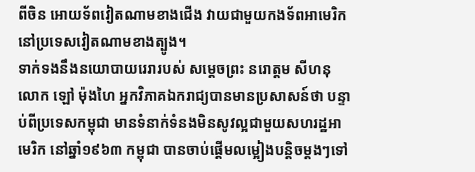ពីចិន អោយទ័ពវៀតណាមខាងជើង វាយជាមួយកងទ័ពអាមេរិក នៅប្រទេសវៀតណាមខាងត្បូង។
ទាក់ទងនឹងនយោបាយរេរារបស់ សម្ដេចព្រះ នរោត្តម សីហនុ លោក ឡៅ ម៉ុងហៃ អ្នកវិភាគឯករាជ្យបានមានប្រសាសន៍ថា បន្ទាប់ពីប្រទេសកម្ពុជា មានទំនាក់ទំនងមិនសូវល្អជាមួយសហរដ្ឋអាមេរិក នៅឆ្នាំ១៩៦៣ កម្ពុជា បានចាប់ផ្ដើមលម្អៀងបន្តិចម្តងៗទៅ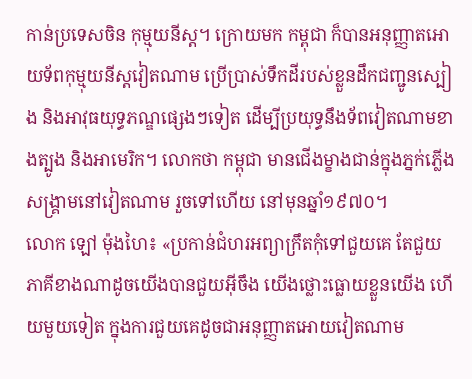កាន់ប្រទេសចិន កុម្មុយនីស្ត។ ក្រោយមក កម្ពុជា ក៏បានអនុញ្ញាតអោយទ័ពកុម្មុយនីស្តវៀតណាម ប្រើប្រាស់ទឹកដីរបស់ខ្លួនដឹកជញ្ជូនស្បៀង និងអាវុធយុទ្ធភណ្ឌផ្សេងៗទៀត ដើម្បីប្រយុទ្ធនឹងទ័ពវៀតណាមខាងត្បូង និងអាមេរិក។ លោកថា កម្ពុជា មានជើងម្ខាងជាន់ក្នុងភ្នក់ភ្លើងសង្គ្រាមនៅវៀតណាម រួចទៅហើយ នៅមុនឆ្នាំ១៩៧០។
លោក ឡៅ ម៉ុងហៃ៖ «ប្រកាន់ជំហរអព្យាក្រឹតកុំទៅជួយគេ តែជួយភាគីខាងណាដូចយើងបានជួយអ៊ីចឹង យើងថ្លោះធ្លោយខ្លួនយើង ហើយមួយទៀត ក្នុងការជួយគេដូចជាអនុញ្ញាតអោយវៀតណាម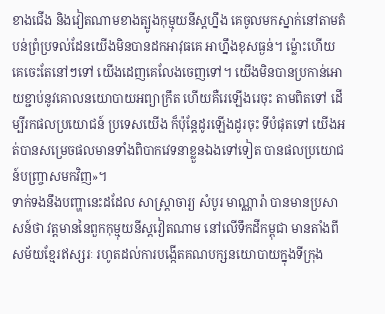ខាងជើង និងវៀតណាមខាងត្បូងកុម្មុយនីស្តហ្នឹង គេចូលមកស្នាក់នៅតាមតំបន់ព្រំប្រទល់ដែនយើងមិនបានដកអាវុធគេ អាហ្នឹងខុសធ្ងន់។ ម៉្លោះហើយ គេចេះតែនៅៗទៅ យើងដេញគេលែងចេញទៅ។ យើងមិនបានប្រកាន់អោយខ្ជាប់នូវគោលនយោបាយអព្យាក្រឹត ហើយគឺរេឡើងរេចុះ តាមពិតទៅ ដើម្បីរកផលប្រយោជន៍ ប្រទេសយើង ក៏ប៉ុន្តែដូរឡើងដូរចុះ ទីបំផុតទៅ យើងអត់បានសម្រេចផលមានទាំងពិបាកវេទនាខ្លួនឯងទៅទៀត បានផលប្រយោជន៍បញ្ច្រាសមកវិញ»។
ទាក់ទងនឹងបញ្ហានេះដដែល សាស្ត្រាចារ្យ សំបូរ មាណ្ណារ៉ា បានមានប្រសាសន៍ថា វត្តមាននៃពួកកុម្មុយនីស្តវៀតណាម នៅលើទឹកដីកម្ពុជា មានតាំងពីសម័យខ្មែរឥស្សរៈ រហូតដល់ការបង្កើតគណបក្សនយោបាយក្នុងទីក្រុង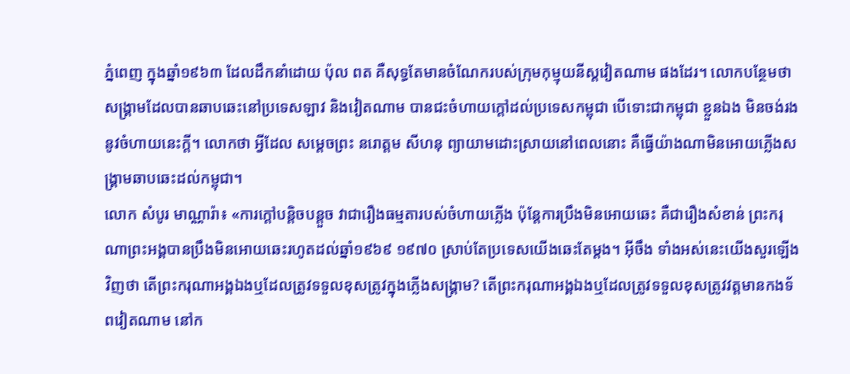ភ្នំពេញ ក្នុងឆ្នាំ១៩៦៣ ដែលដឹកនាំដោយ ប៉ុល ពត គឺសុទ្ធតែមានចំណែករបស់ក្រុមកុម្មុយនីស្តវៀតណាម ផងដែរ។ លោកបន្ថែមថា សង្គ្រាមដែលបានឆាបឆេះនៅប្រទេសឡាវ និងវៀតណាម បានជះចំហាយក្តៅដល់ប្រទេសកម្ពុជា បើទោះជាកម្ពុជា ខ្លួនឯង មិនចង់រងនូវចំហាយនេះក្តី។ លោកថា អ្វីដែល សម្ដេចព្រះ នរោត្តម សីហនុ ព្យាយាមដោះស្រាយនៅពេលនោះ គឺធ្វើយ៉ាងណាមិនអោយភ្លើងសង្គ្រាមឆាបឆេះដល់កម្ពុជា។
លោក សំបូរ មាណ្ណារ៉ា៖ «ការក្តៅបន្តិចបន្តួច វាជារឿងធម្មតារបស់ចំហាយភ្លើង ប៉ុន្តែការប្រឹងមិនអោយឆេះ គឺជារឿងសំខាន់ ព្រះករុណាព្រះអង្គបានប្រឹងមិនអោយឆេះរហូតដល់ឆ្នាំ១៩៦៩ ១៩៧០ ស្រាប់តែប្រទេសយើងឆេះតែម្តង។ អ៊ីចឹង ទាំងអស់នេះយើងសួរឡើងវិញថា តើព្រះករុណាអង្គឯងឬដែលត្រូវទទួលខុសត្រូវក្នុងភ្លើងសង្គ្រាម? តើព្រះករុណាអង្គឯងឬដែលត្រូវទទួលខុសត្រូវវត្តមានកងទ័ពវៀតណាម នៅក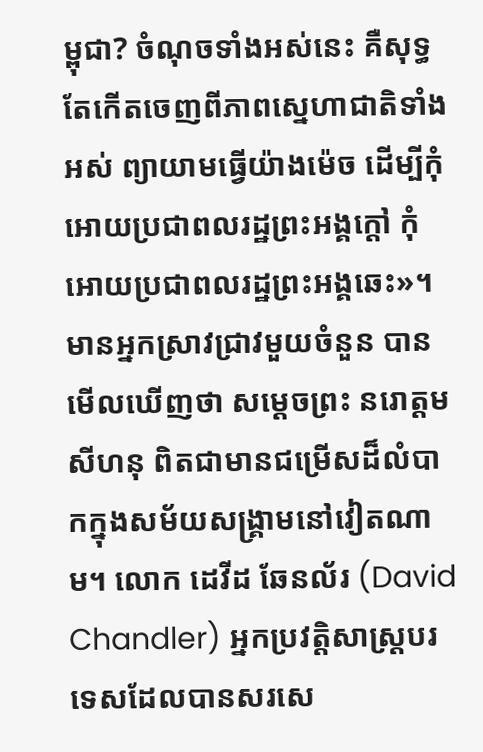ម្ពុជា? ចំណុចទាំងអស់នេះ គឺសុទ្ធតែកើតចេញពីភាពស្នេហាជាតិទាំងអស់ ព្យាយាមធ្វើយ៉ាងម៉េច ដើម្បីកុំអោយប្រជាពលរដ្ឋព្រះអង្គក្តៅ កុំអោយប្រជាពលរដ្ឋព្រះអង្គឆេះ»។
មានអ្នកស្រាវជ្រាវមួយចំនួន បានមើលឃើញថា សម្ដេចព្រះ នរោត្តម សីហនុ ពិតជាមានជម្រើសដ៏លំបាកក្នុងសម័យសង្គ្រាមនៅវៀតណាម។ លោក ដេវីដ ឆែនល័រ (David Chandler) អ្នកប្រវត្តិសាស្ត្របរទេសដែលបានសរសេ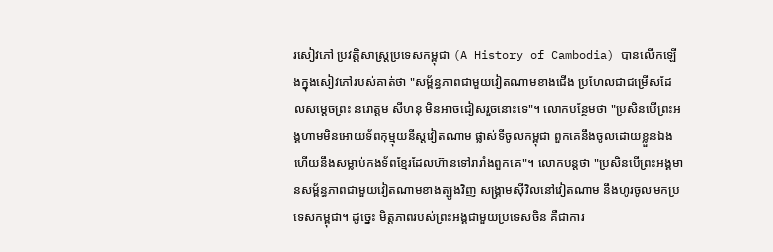រសៀវភៅ ប្រវត្តិសាស្ត្រប្រទេសកម្ពុជា (A History of Cambodia) បានលើកឡើងក្នុងសៀវភៅរបស់គាត់ថា "សម្ព័ន្ធភាពជាមួយវៀតណាមខាងជើង ប្រហែលជាជម្រើសដែលសម្ដេចព្រះ នរោត្តម សីហនុ មិនអាចជៀសរួចនោះទេ"។ លោកបន្ថែមថា "ប្រសិនបើព្រះអង្គហាមមិនអោយទ័ពកុម្មុយនីស្តវៀតណាម ផ្លាស់ទីចូលកម្ពុជា ពួកគេនឹងចូលដោយខ្លួនឯង ហើយនឹងសម្លាប់កងទ័ពខ្មែរដែលហ៊ានទៅរារាំងពួកគេ"។ លោកបន្តថា "ប្រសិនបើព្រះអង្គមានសម្ព័ន្ធភាពជាមួយវៀតណាមខាងត្បូងវិញ សង្គ្រាមស៊ីវិលនៅវៀតណាម នឹងហូរចូលមកប្រទេសកម្ពុជា។ ដូច្នេះ មិត្តភាពរបស់ព្រះអង្គជាមួយប្រទេសចិន គឺជាការ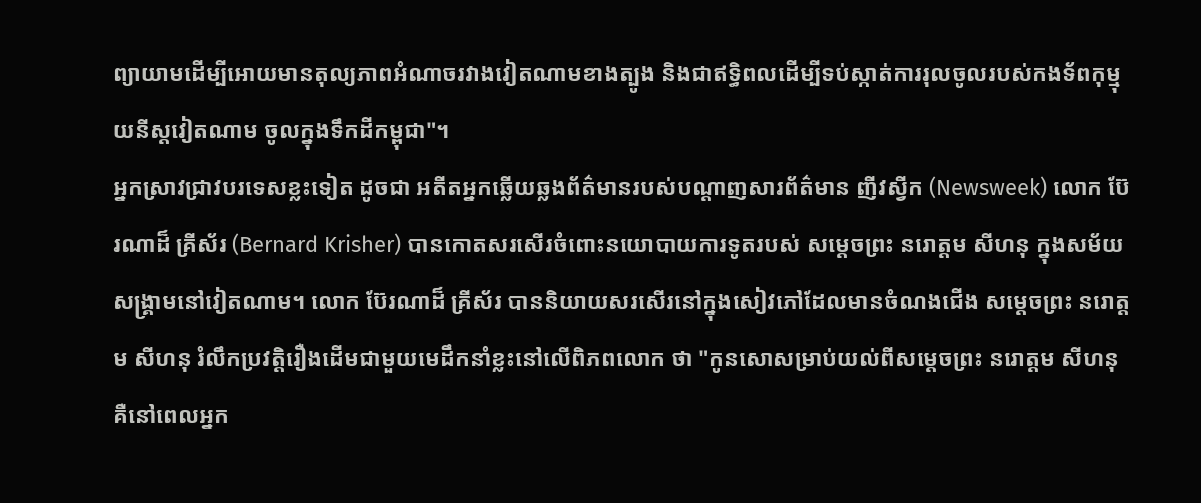ព្យាយាមដើម្បីអោយមានតុល្យភាពអំណាចរវាងវៀតណាមខាងត្បូង និងជាឥទ្ធិពលដើម្បីទប់ស្កាត់ការរុលចូលរបស់កងទ័ពកុម្មុយនីស្តវៀតណាម ចូលក្នុងទឹកដីកម្ពុជា"។
អ្នកស្រាវជ្រាវបរទេសខ្លះទៀត ដូចជា អតីតអ្នកឆ្លើយឆ្លងព័ត៌មានរបស់បណ្ដាញសារព័ត៌មាន ញីវស្វីក (Newsweek) លោក ប៊ែរណាដ៏ គ្រីស័រ (Bernard Krisher) បានកោតសរសើរចំពោះនយោបាយការទូតរបស់ សម្ដេចព្រះ នរោត្តម សីហនុ ក្នុងសម័យសង្គ្រាមនៅវៀតណាម។ លោក ប៊ែរណាដ៏ គ្រីស័រ បាននិយាយសរសើរនៅក្នុងសៀវភៅដែលមានចំណងជើង សម្ដេចព្រះ នរោត្តម សីហនុ រំលឹកប្រវត្តិរឿងដើមជាមួយមេដឹកនាំខ្លះនៅលើពិភពលោក ថា "កូនសោសម្រាប់យល់ពីសម្ដេចព្រះ នរោត្តម សីហនុ គឺនៅពេលអ្នក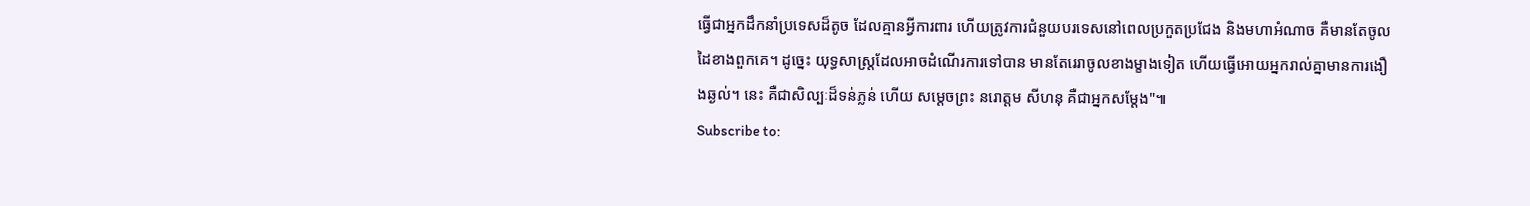ធ្វើជាអ្នកដឹកនាំប្រទេសដ៏តូច ដែលគ្មានអ្វីការពារ ហើយត្រូវការជំនួយបរទេសនៅពេលប្រកួតប្រជែង និងមហាអំណាច គឺមានតែចូលដៃខាងពួកគេ។ ដូច្នេះ យុទ្ធសាស្ត្រដែលអាចដំណើរការទៅបាន មានតែរេរាចូលខាងម្ខាងទៀត ហើយធ្វើអោយអ្នករាល់គ្នាមានការងឿងឆ្ងល់។ នេះ គឺជាសិល្បៈដ៏ទន់ភ្លន់ ហើយ សម្ដេចព្រះ នរោត្តម សីហនុ គឺជាអ្នកសម្ដែង"៕
Subscribe to: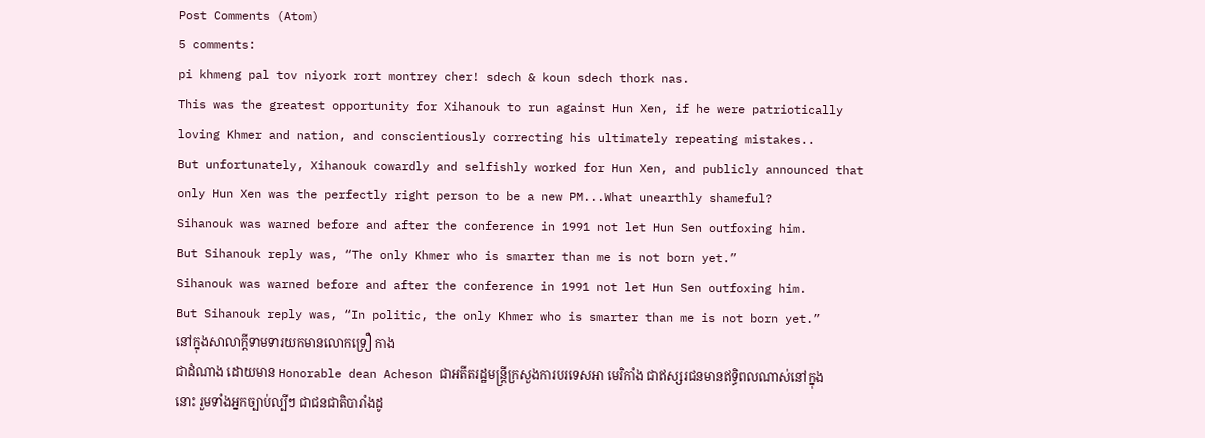Post Comments (Atom)
5 comments:
pi khmeng pal tov niyork rort montrey cher! sdech & koun sdech thork nas.
This was the greatest opportunity for Xihanouk to run against Hun Xen, if he were patriotically loving Khmer and nation, and conscientiously correcting his ultimately repeating mistakes..
But unfortunately, Xihanouk cowardly and selfishly worked for Hun Xen, and publicly announced that only Hun Xen was the perfectly right person to be a new PM...What unearthly shameful?
Sihanouk was warned before and after the conference in 1991 not let Hun Sen outfoxing him.
But Sihanouk reply was, “The only Khmer who is smarter than me is not born yet.”
Sihanouk was warned before and after the conference in 1991 not let Hun Sen outfoxing him.
But Sihanouk reply was, “In politic, the only Khmer who is smarter than me is not born yet.”
នៅក្នុងសាលាក្តីទាមទារយកមានលោកទ្រឿ កាង
ជាដំណាង ដោយមាន Honorable dean Acheson ជាអតីតរដ្ឋមន្រ្តីក្រសួងការបរទេសអា មេរិកាំង ជាឥស្សរជនមានឥទ្ធិពលណាស់នៅក្នុង
នោះ រួមទាំងអ្នកច្បាប់ល្បីៗ ជាជនជាតិបារាំងដូ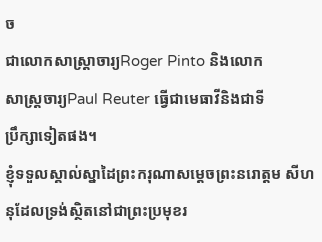ច
ជាលោកសាស្រ្តាចារ្យRoger Pinto និងលោក
សាស្រ្តចារ្យPaul Reuter ធ្វើជាមេធាវីនិងជាទី
ប្រឹក្សាទៀតផង។
ខ្ញុំទទួលស្គាល់ស្នាដៃព្រះករុណាសម្តេចព្រះនរោត្តម សីហនុដែលទ្រង់ស្ថិតនៅជាព្រះប្រមុខរ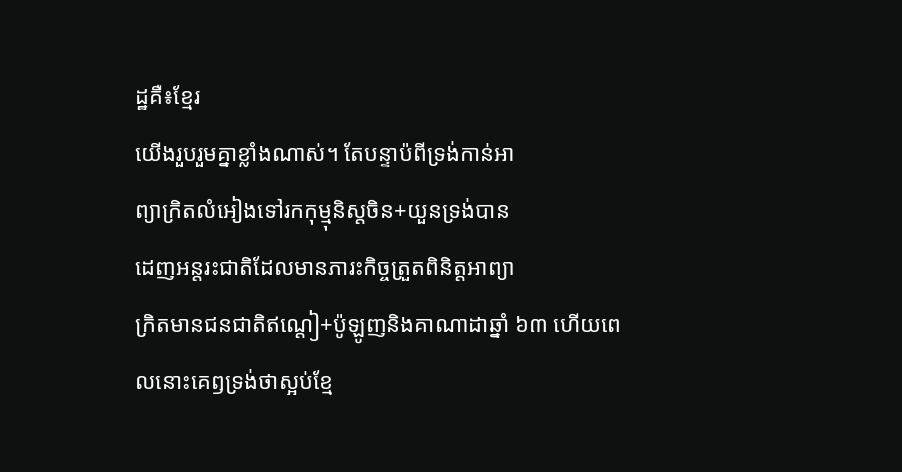ដ្ឋគឺ៖ខ្មែរ
យើងរួបរួមគ្នាខ្លាំងណាស់។ តែបន្ទាប៉ពីទ្រង់កាន់អា
ព្យាក្រិតលំអៀងទៅរកកុម្មុនិស្តចិន+យួនទ្រង់បាន
ដេញអន្តរះជាតិដែលមានភារះកិច្ចត្រួតពិនិត្តអាព្យា
ក្រិតមានជនជាតិឥណ្តៀ+ប៉ូឡូញនិងគាណាដាឆ្នាំ ៦៣ ហើយពេលនោះគេឭទ្រង់ថាស្អប់ខ្មែ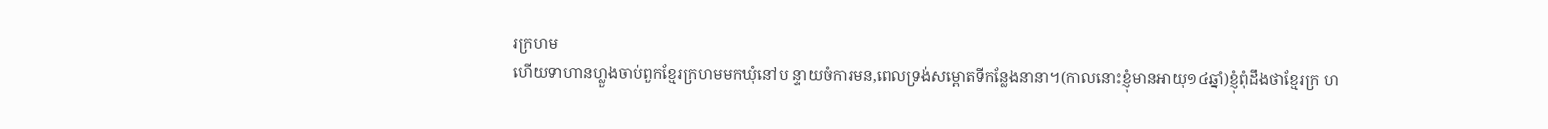រក្រហម
ហើយទាហានហ្លួងចាប់ពួកខ្មែរក្រហមមកឃុំនៅប ន្ទាយចំការមន,ពេលទ្រង់សម្ពោតទីកន្លែងនានា។(កាលនោះខ្ញុំមានអាយុ១៤ឆ្នាំ)ខ្ញុំពុំដឹងថាខ្មែរក្រ ហ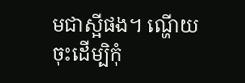មជាស្អីផង។ ណ្ហើយចុះដើម្បិកុំ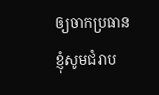ឲ្យចាកប្រធាន
ខ្ញុំសូមជំរាប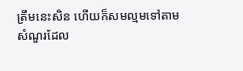ត្រឹមនេះសិន ហើយក៏សមល្មមទៅតាម
សំណួរដែល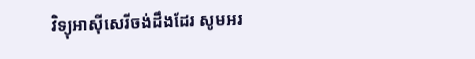វិទ្យុអាស៊ីសេរីចង់ដឹងដែរ សូមអរ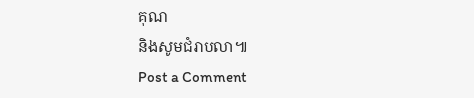គុណ
និងសូមជំរាបលា៕
Post a Comment